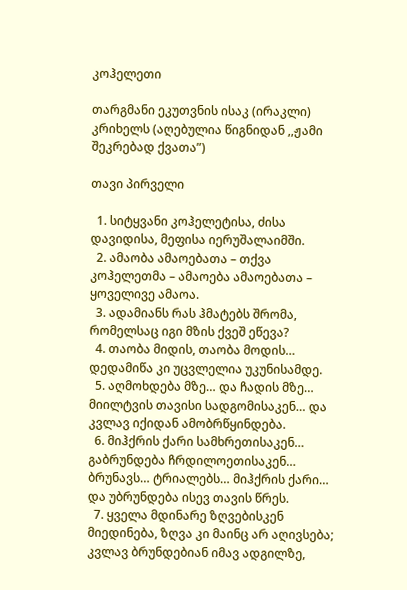კოჰელეთი

თარგმანი ეკუთვნის ისაკ (ირაკლი) კრიხელს (აღებულია წიგნიდან ,,ჟამი შეკრებად ქვათა”)

თავი პირველი

  1. სიტყვანი კოჰელეტისა, ძისა დავიდისა, მეფისა იერუშალაიმში.
  2. ამაობა ამაოებათა – თქვა კოჰელეთმა – ამაოება ამაოებათა – ყოველივე ამაოა.
  3. ადამიანს რას ჰმატებს შრომა, რომელსაც იგი მზის ქვეშ ეწევა?
  4. თაობა მიდის, თაობა მოდის… დედამიწა კი უცვლელია უკუნისამდე.
  5. აღმოხდება მზე… და ჩადის მზე… მიილტვის თავისი სადგომისაკენ… და კვლავ იქიდან ამობრწყინდება.
  6. მიჰქრის ქარი სამხრეთისაკენ… გაბრუნდება ჩრდილოეთისაკენ… ბრუნავს… ტრიალებს… მიჰქრის ქარი… და უბრუნდება ისევ თავის წრეს.
  7. ყველა მდინარე ზღვებისკენ მიედინება, ზღვა კი მაინც არ აღივსება; კვლავ ბრუნდებიან იმავ ადგილზე,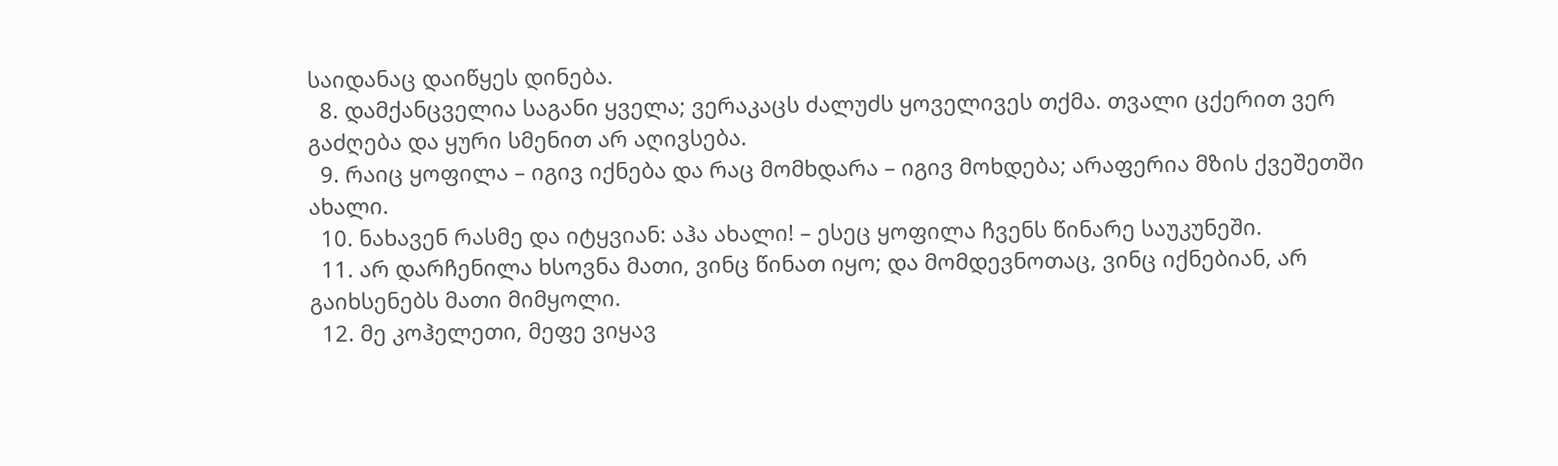საიდანაც დაიწყეს დინება.
  8. დამქანცველია საგანი ყველა; ვერაკაცს ძალუძს ყოველივეს თქმა. თვალი ცქერით ვერ გაძღება და ყური სმენით არ აღივსება.
  9. რაიც ყოფილა – იგივ იქნება და რაც მომხდარა – იგივ მოხდება; არაფერია მზის ქვეშეთში ახალი.
  10. ნახავენ რასმე და იტყვიან: აჰა ახალი! – ესეც ყოფილა ჩვენს წინარე საუკუნეში.
  11. არ დარჩენილა ხსოვნა მათი, ვინც წინათ იყო; და მომდევნოთაც, ვინც იქნებიან, არ გაიხსენებს მათი მიმყოლი.
  12. მე კოჰელეთი, მეფე ვიყავ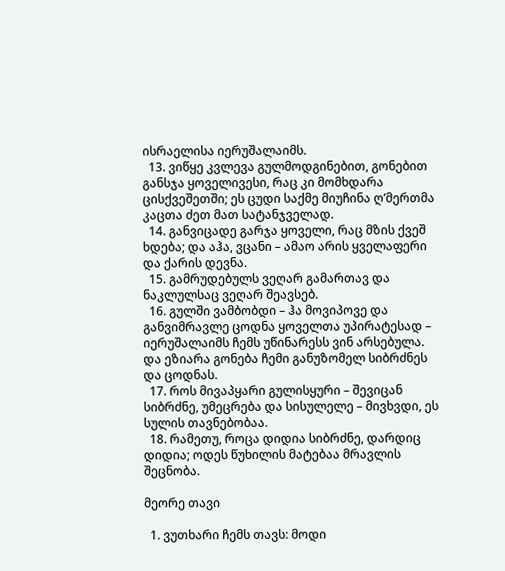ისრაელისა იერუშალაიმს.
  13. ვიწყე კვლევა გულმოდგინებით, გონებით განსჯა ყოველივესი, რაც კი მომხდარა ცისქვეშეთში; ეს ცუდი საქმე მიუჩინა ღ’მერთმა კაცთა ძეთ მათ სატანჯველად.
  14. განვიცადე გარჯა ყოველი, რაც მზის ქვეშ ხდება; და აჰა, ვცანი – ამაო არის ყველაფერი და ქარის დევნა.
  15. გამრუდებულს ვეღარ გამართავ და ნაკლულსაც ვეღარ შეავსებ.
  16. გულში ვამბობდი – ჰა მოვიპოვე და განვიმრავლე ცოდნა ყოველთა უპირატესად – იერუშალაიმს ჩემს უწინარესს ვინ არსებულა. და ეზიარა გონება ჩემი განუზომელ სიბრძნეს და ცოდნას.
  17. როს მივაპყარი გულისყური – შევიცან სიბრძნე, უმეცრება და სისულელე – მივხვდი, ეს სულის თავნებობაა.
  18. რამეთუ, როცა დიდია სიბრძნე, დარდიც დიდია; ოდეს წუხილის მატებაა მრავლის შეცნობა.

მეორე თავი

  1. ვუთხარი ჩემს თავს: მოდი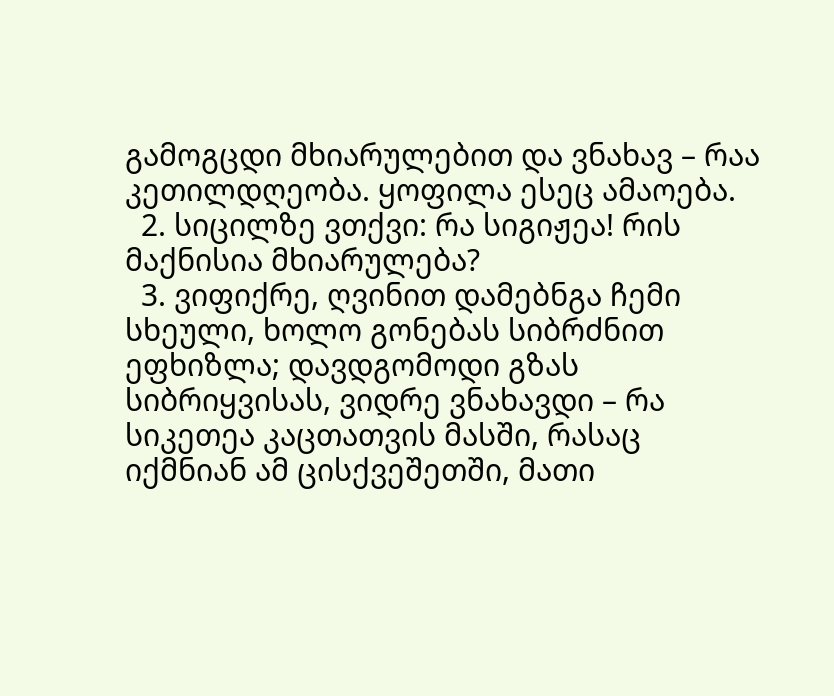გამოგცდი მხიარულებით და ვნახავ – რაა კეთილდღეობა. ყოფილა ესეც ამაოება.
  2. სიცილზე ვთქვი: რა სიგიჟეა! რის მაქნისია მხიარულება?
  3. ვიფიქრე, ღვინით დამებნგა ჩემი სხეული, ხოლო გონებას სიბრძნით ეფხიზლა; დავდგომოდი გზას სიბრიყვისას, ვიდრე ვნახავდი – რა სიკეთეა კაცთათვის მასში, რასაც იქმნიან ამ ცისქვეშეთში, მათი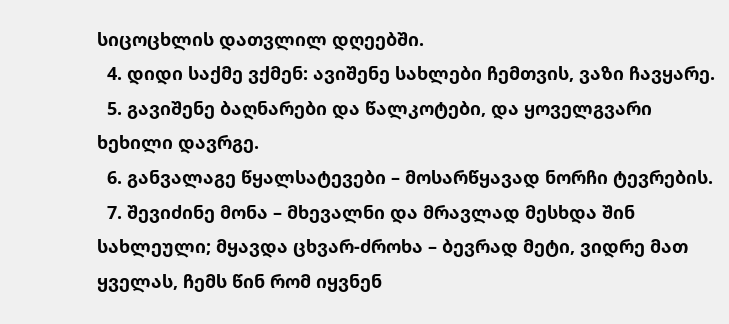სიცოცხლის დათვლილ დღეებში.
  4. დიდი საქმე ვქმენ: ავიშენე სახლები ჩემთვის, ვაზი ჩავყარე.
  5. გავიშენე ბაღნარები და წალკოტები, და ყოველგვარი ხეხილი დავრგე.
  6. განვალაგე წყალსატევები – მოსარწყავად ნორჩი ტევრების.
  7. შევიძინე მონა – მხევალნი და მრავლად მესხდა შინ სახლეული; მყავდა ცხვარ-ძროხა – ბევრად მეტი, ვიდრე მათ ყველას, ჩემს წინ რომ იყვნენ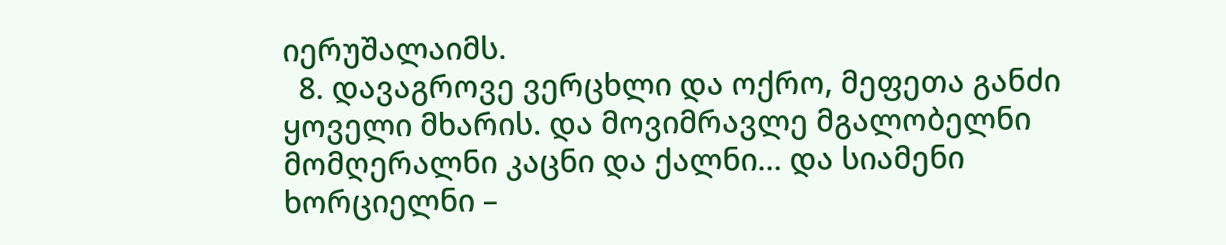იერუშალაიმს.
  8. დავაგროვე ვერცხლი და ოქრო, მეფეთა განძი ყოველი მხარის. და მოვიმრავლე მგალობელნი მომღერალნი კაცნი და ქალნი… და სიამენი ხორციელნი –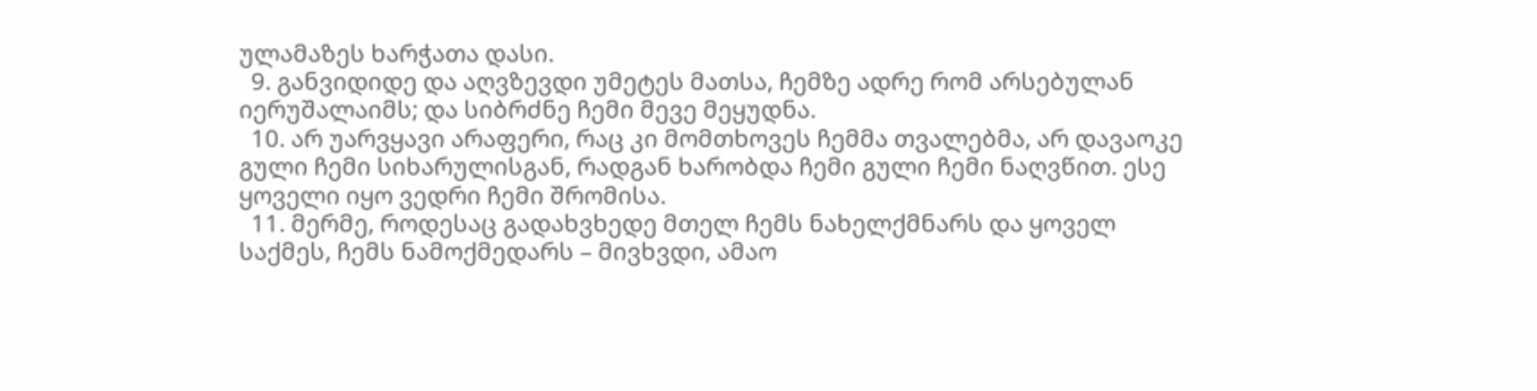ულამაზეს ხარჭათა დასი.
  9. განვიდიდე და აღვზევდი უმეტეს მათსა, ჩემზე ადრე რომ არსებულან იერუშალაიმს; და სიბრძნე ჩემი მევე მეყუდნა.
  10. არ უარვყავი არაფერი, რაც კი მომთხოვეს ჩემმა თვალებმა, არ დავაოკე გული ჩემი სიხარულისგან, რადგან ხარობდა ჩემი გული ჩემი ნაღვწით. ესე ყოველი იყო ვედრი ჩემი შრომისა.
  11. მერმე, როდესაც გადახვხედე მთელ ჩემს ნახელქმნარს და ყოველ საქმეს, ჩემს ნამოქმედარს – მივხვდი, ამაო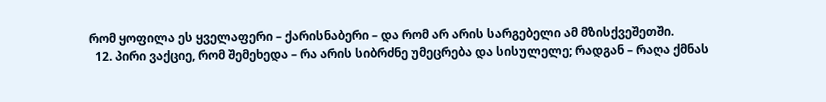რომ ყოფილა ეს ყველაფერი – ქარისნაბერი – და რომ არ არის სარგებელი ამ მზისქვეშეთში.
  12. პირი ვაქციე, რომ შემეხედა – რა არის სიბრძნე უმეცრება და სისულელე; რადგან – რაღა ქმნას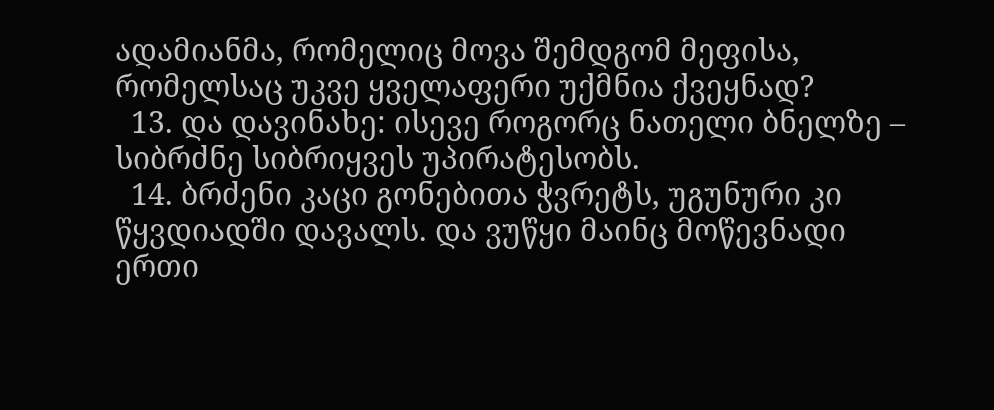ადამიანმა, რომელიც მოვა შემდგომ მეფისა, რომელსაც უკვე ყველაფერი უქმნია ქვეყნად?
  13. და დავინახე: ისევე როგორც ნათელი ბნელზე – სიბრძნე სიბრიყვეს უპირატესობს.
  14. ბრძენი კაცი გონებითა ჭვრეტს, უგუნური კი წყვდიადში დავალს. და ვუწყი მაინც მოწევნადი ერთი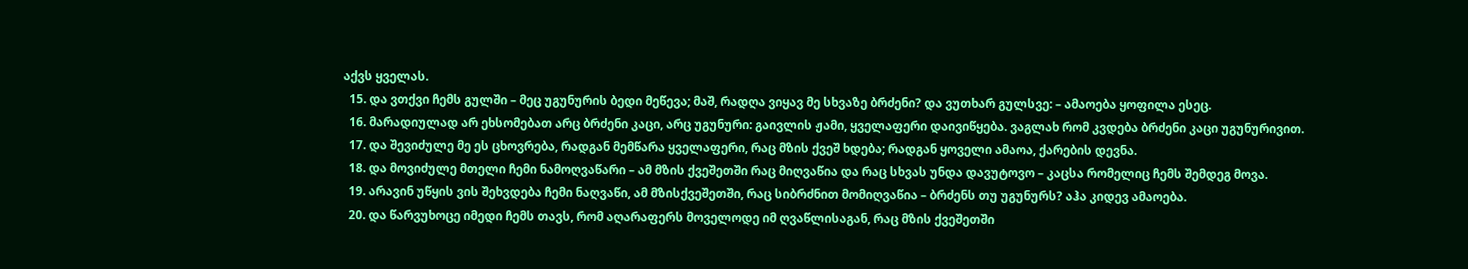აქვს ყველას.
  15. და ვთქვი ჩემს გულში – მეც უგუნურის ბედი მეწევა; მაშ, რადღა ვიყავ მე სხვაზე ბრძენი? და ვუთხარ გულსვე: – ამაოება ყოფილა ესეც.
  16. მარადიულად არ ეხსომებათ არც ბრძენი კაცი, არც უგუნური: გაივლის ჟამი, ყველაფერი დაივიწყება. ვაგლახ რომ კვდება ბრძენი კაცი უგუნურივით.
  17. და შევიძულე მე ეს ცხოვრება, რადგან მემწარა ყველაფერი, რაც მზის ქვეშ ხდება; რადგან ყოველი ამაოა, ქარების დევნა.
  18. და მოვიძულე მთელი ჩემი ნამოღვაწარი – ამ მზის ქვეშეთში რაც მიღვაწია და რაც სხვას უნდა დავუტოვო – კაცსა რომელიც ჩემს შემდეგ მოვა.
  19. არავინ უწყის ვის შეხვდება ჩემი ნაღვაწი, ამ მზისქვეშეთში, რაც სიბრძნით მომიღვაწია – ბრძენს თუ უგუნურს? აჰა კიდევ ამაოება.
  20. და წარვუხოცე იმედი ჩემს თავს, რომ აღარაფერს მოველოდე იმ ღვაწლისაგან, რაც მზის ქვეშეთში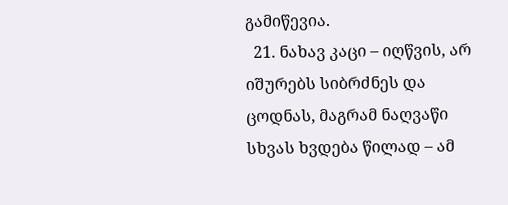გამიწევია.
  21. ნახავ კაცი – იღწვის, არ იშურებს სიბრძნეს და ცოდნას, მაგრამ ნაღვაწი სხვას ხვდება წილად – ამ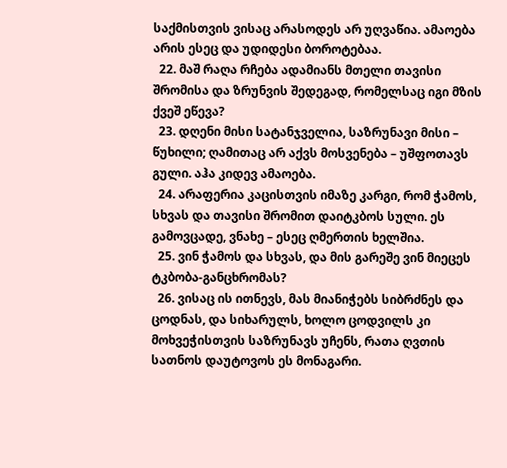საქმისთვის ვისაც არასოდეს არ უღვაწია. ამაოება არის ესეც და უდიდესი ბოროტებაა.
  22. მაშ რაღა რჩება ადამიანს მთელი თავისი შრომისა და ზრუნვის შედეგად, რომელსაც იგი მზის ქვეშ ეწევა?
  23. დღენი მისი სატანჯველია, საზრუნავი მისი – წუხილი; ღამითაც არ აქვს მოსვენება – უშფოთავს გული. აჰა კიდევ ამაოება.
  24. არაფერია კაცისთვის იმაზე კარგი, რომ ჭამოს, სხვას და თავისი შრომით დაიტკბოს სული. ეს გამოვცადე, ვნახე – ესეც ღმერთის ხელშია.
  25. ვინ ჭამოს და სხვას, და მის გარეშე ვინ მიეცეს ტკბობა-განცხრომას?
  26. ვისაც ის ითნევს, მას მიანიჭებს სიბრძნეს და ცოდნას, და სიხარულს, ხოლო ცოდვილს კი მოხვეჭისთვის საზრუნავს უჩენს, რათა ღვთის სათნოს დაუტოვოს ეს მონაგარი.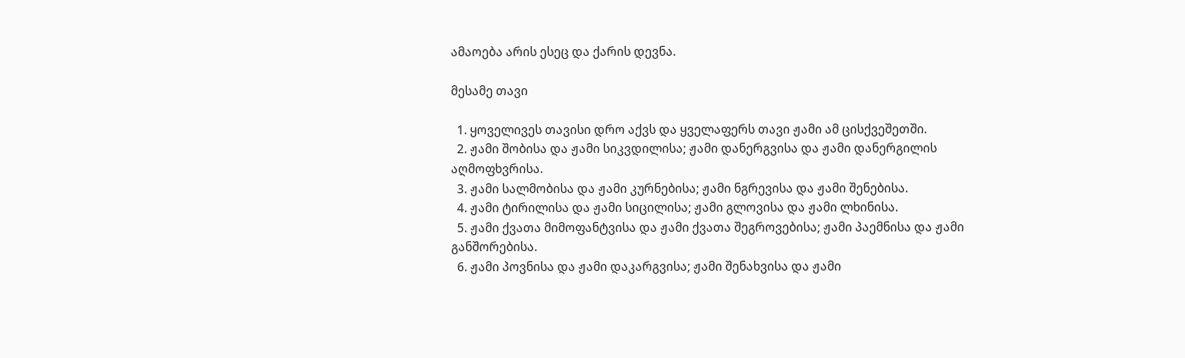ამაოება არის ესეც და ქარის დევნა.

მესამე თავი

  1. ყოველივეს თავისი დრო აქვს და ყველაფერს თავი ჟამი ამ ცისქვეშეთში.
  2. ჟამი შობისა და ჟამი სიკვდილისა; ჟამი დანერგვისა და ჟამი დანერგილის აღმოფხვრისა.
  3. ჟამი სალმობისა და ჟამი კურნებისა; ჟამი ნგრევისა და ჟამი შენებისა.
  4. ჟამი ტირილისა და ჟამი სიცილისა; ჟამი გლოვისა და ჟამი ლხინისა.
  5. ჟამი ქვათა მიმოფანტვისა და ჟამი ქვათა შეგროვებისა; ჟამი პაემნისა და ჟამი განშორებისა.
  6. ჟამი პოვნისა და ჟამი დაკარგვისა; ჟამი შენახვისა და ჟამი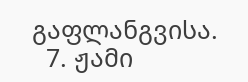გაფლანგვისა.
  7. ჟამი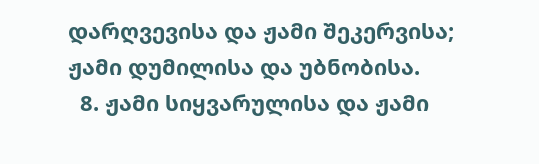დარღვევისა და ჟამი შეკერვისა; ჟამი დუმილისა და უბნობისა.
  8. ჟამი სიყვარულისა და ჟამი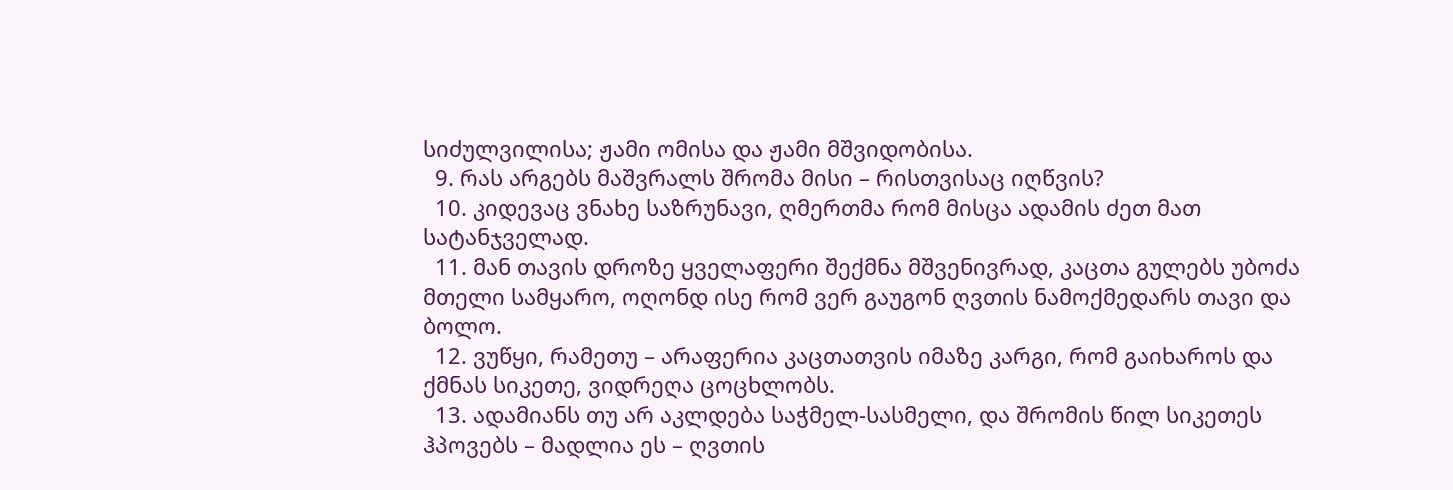სიძულვილისა; ჟამი ომისა და ჟამი მშვიდობისა.
  9. რას არგებს მაშვრალს შრომა მისი – რისთვისაც იღწვის?
  10. კიდევაც ვნახე საზრუნავი, ღმერთმა რომ მისცა ადამის ძეთ მათ სატანჯველად.
  11. მან თავის დროზე ყველაფერი შექმნა მშვენივრად, კაცთა გულებს უბოძა მთელი სამყარო, ოღონდ ისე რომ ვერ გაუგონ ღვთის ნამოქმედარს თავი და ბოლო.
  12. ვუწყი, რამეთუ – არაფერია კაცთათვის იმაზე კარგი, რომ გაიხაროს და ქმნას სიკეთე, ვიდრეღა ცოცხლობს.
  13. ადამიანს თუ არ აკლდება საჭმელ-სასმელი, და შრომის წილ სიკეთეს ჰპოვებს – მადლია ეს – ღვთის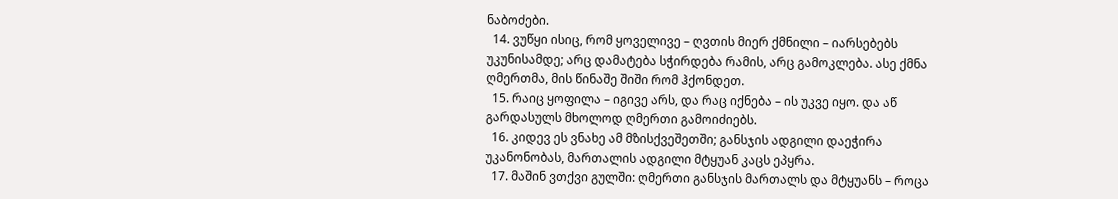ნაბოძები.
  14. ვუწყი ისიც, რომ ყოველივე – ღვთის მიერ ქმნილი – იარსებებს უკუნისამდე; არც დამატება სჭირდება რამის, არც გამოკლება. ასე ქმნა ღმერთმა, მის წინაშე შიში რომ ჰქონდეთ.
  15. რაიც ყოფილა – იგივე არს, და რაც იქნება – ის უკვე იყო. და აწ გარდასულს მხოლოდ ღმერთი გამოიძიებს.
  16. კიდევ ეს ვნახე ამ მზისქვეშეთში; განსჯის ადგილი დაეჭირა უკანონობას, მართალის ადგილი მტყუან კაცს ეპყრა.
  17. მაშინ ვთქვი გულში: ღმერთი განსჯის მართალს და მტყუანს – როცა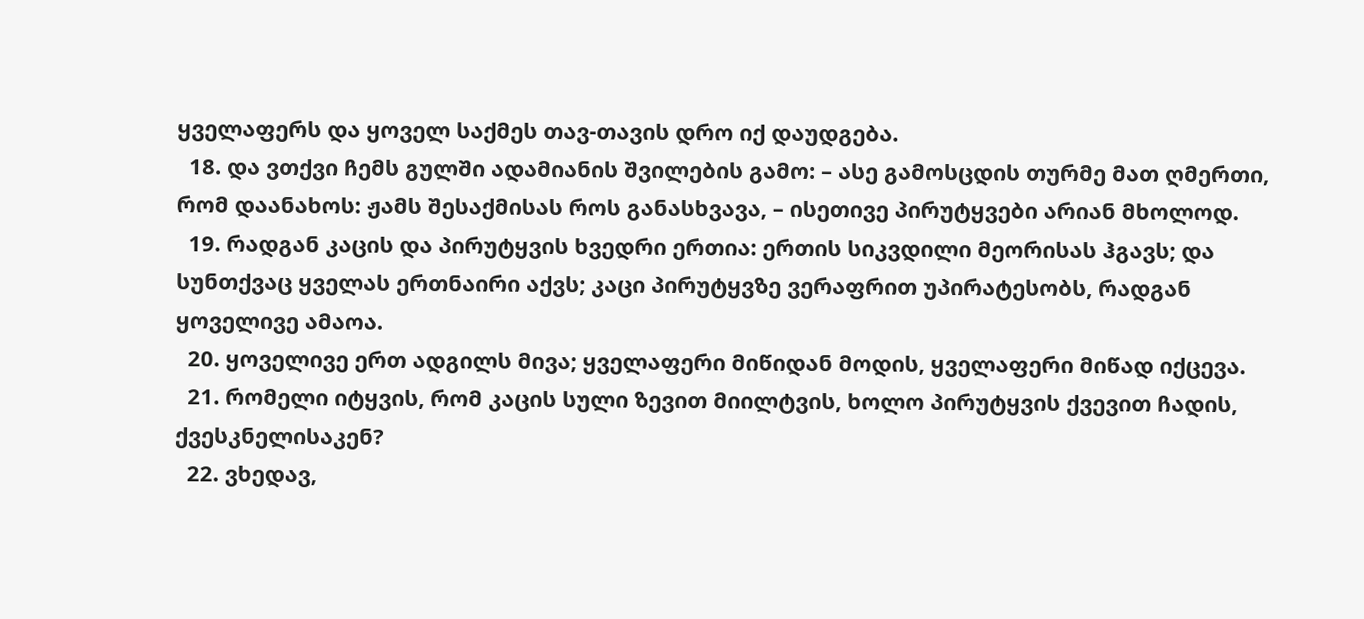ყველაფერს და ყოველ საქმეს თავ-თავის დრო იქ დაუდგება.
  18. და ვთქვი ჩემს გულში ადამიანის შვილების გამო: – ასე გამოსცდის თურმე მათ ღმერთი, რომ დაანახოს: ჟამს შესაქმისას როს განასხვავა, – ისეთივე პირუტყვები არიან მხოლოდ.
  19. რადგან კაცის და პირუტყვის ხვედრი ერთია: ერთის სიკვდილი მეორისას ჰგავს; და სუნთქვაც ყველას ერთნაირი აქვს; კაცი პირუტყვზე ვერაფრით უპირატესობს, რადგან ყოველივე ამაოა.
  20. ყოველივე ერთ ადგილს მივა; ყველაფერი მიწიდან მოდის, ყველაფერი მიწად იქცევა.
  21. რომელი იტყვის, რომ კაცის სული ზევით მიილტვის, ხოლო პირუტყვის ქვევით ჩადის, ქვესკნელისაკენ?
  22. ვხედავ,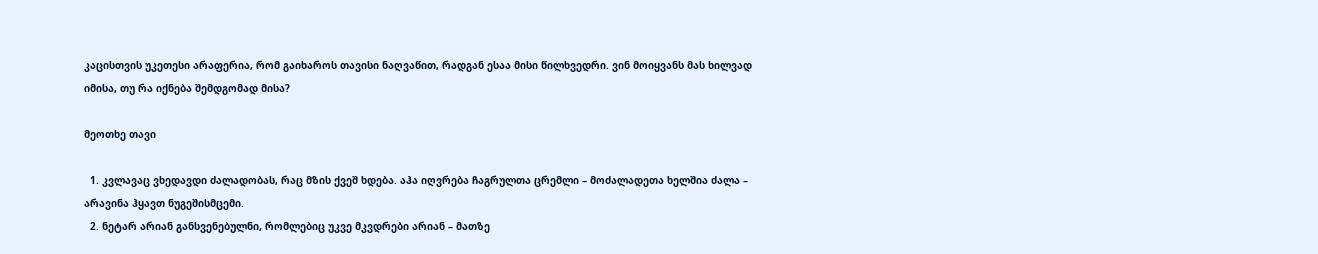კაცისთვის უკეთესი არაფერია, რომ გაიხაროს თავისი ნაღვაწით, რადგან ესაა მისი წილხვედრი. ვინ მოიყვანს მას ხილვად იმისა, თუ რა იქნება შემდგომად მისა?

მეოთხე თავი

  1. კვლავაც ვხედავდი ძალადობას, რაც მზის ქვეშ ხდება. აჰა იღვრება ჩაგრულთა ცრემლი – მოძალადეთა ხელშია ძალა – არავინა ჰყავთ ნუგეშისმცემი.
  2. ნეტარ არიან განსვენებულნი, რომლებიც უკვე მკვდრები არიან – მათზე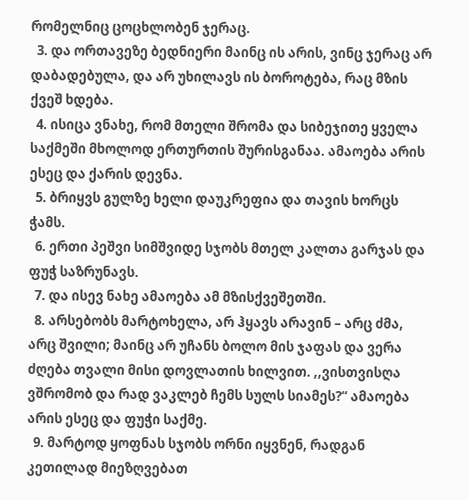რომელნიც ცოცხლობენ ჯერაც.
  3. და ორთავეზე ბედნიერი მაინც ის არის, ვინც ჯერაც არ დაბადებულა, და არ უხილავს ის ბოროტება, რაც მზის ქვეშ ხდება.
  4. ისიცა ვნახე, რომ მთელი შრომა და სიბეჯითე ყველა საქმეში მხოლოდ ერთურთის შურისგანაა. ამაოება არის ესეც და ქარის დევნა.
  5. ბრიყვს გულზე ხელი დაუკრეფია და თავის ხორცს ჭამს.
  6. ერთი პეშვი სიმშვიდე სჯობს მთელ კალთა გარჯას და ფუჭ საზრუნავს.
  7. და ისევ ნახე ამაოება ამ მზისქვეშეთში.
  8. არსებობს მარტოხელა, არ ჰყავს არავინ – არც ძმა, არც შვილი; მაინც არ უჩანს ბოლო მის ჯაფას და ვერა ძღება თვალი მისი დოვლათის ხილვით. ,,ვისთვისღა ვშრომობ და რად ვაკლებ ჩემს სულს სიამეს?“ ამაოება არის ესეც და ფუჭი საქმე.
  9. მარტოდ ყოფნას სჯობს ორნი იყვნენ, რადგან კეთილად მიეზღვებათ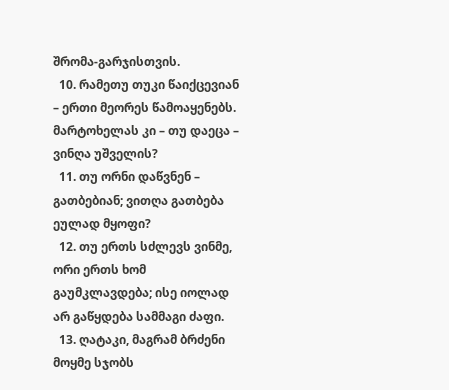შრომა-გარჯისთვის.
  10. რამეთუ თუკი წაიქცევიან – ერთი მეორეს წამოაყენებს. მარტოხელას კი – თუ დაეცა – ვინღა უშველის?
  11. თუ ორნი დაწვნენ – გათბებიან; ვითღა გათბება ეულად მყოფი?
  12. თუ ერთს სძლევს ვინმე, ორი ერთს ხომ გაუმკლავდება; ისე იოლად არ გაწყდება სამმაგი ძაფი.
  13. ღატაკი, მაგრამ ბრძენი მოყმე სჯობს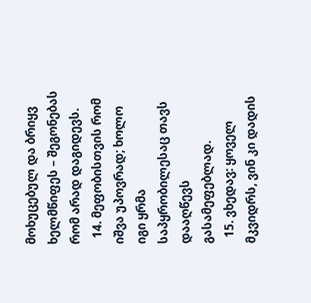მოხუცებულ და ბრიყვ ხელმწიფეს – შეგონებას რომ არად დაგიდევს.
  14. მეფობისთვის რომ იშვა უპოვრად; ხოლო იგი ყრმა საპყრობილესაც თავს დააღწევს გასამეფებლად.
  15. ვხედავ: ყოველ მკვიდრს, ვინ კი დადის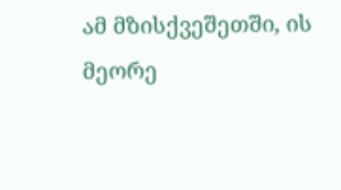ამ მზისქვეშეთში, ის მეორე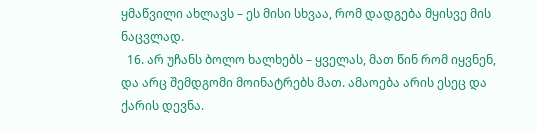ყმაწვილი ახლავს – ეს მისი სხვაა, რომ დადგება მყისვე მის ნაცვლად.
  16. არ უჩანს ბოლო ხალხებს – ყველას, მათ წინ რომ იყვნენ, და არც შემდგომი მოინატრებს მათ. ამაოება არის ესეც და ქარის დევნა.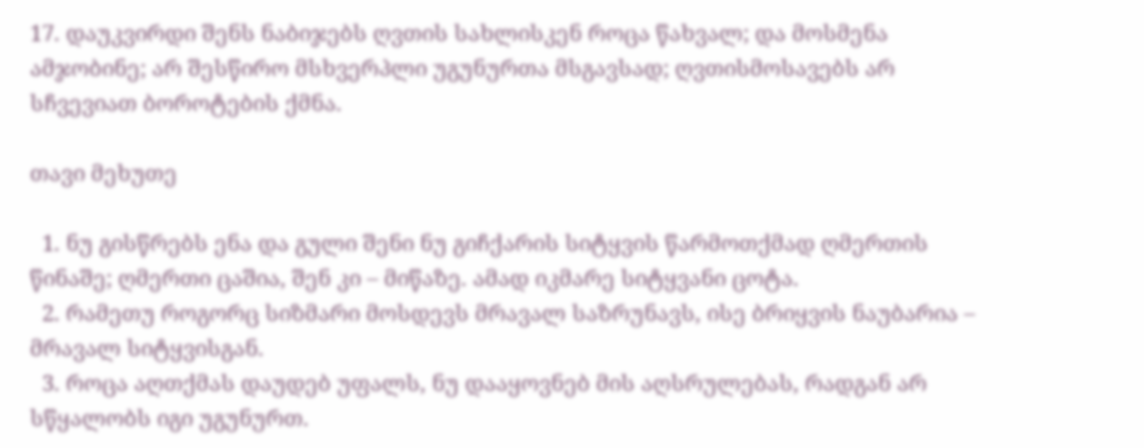17. დაუკვირდი შენს ნაბიჯებს ღვთის სახლისკენ როცა წახვალ; და მოსმენა ამჯობინე; არ შესწირო მსხვერპლი უგუნურთა მსგავსად; ღვთისმოსავებს არ სჩვევიათ ბოროტების ქმნა.

თავი მეხუთე

  1. ნუ გისწრებს ენა და გული შენი ნუ გიჩქარის სიტყვის წარმოთქმად ღმერთის წინაშე; ღმერთი ცაშია, შენ კი – მიწაზე. ამად იკმარე სიტყვანი ცოტა.
  2. რამეთუ როგორც სიზმარი მოსდევს მრავალ საზრუნავს, ისე ბრიყვის ნაუბარია – მრავალ სიტყვისგან.
  3. როცა აღთქმას დაუდებ უფალს, ნუ დააყოვნებ მის აღსრულებას, რადგან არ სწყალობს იგი უგუნურთ.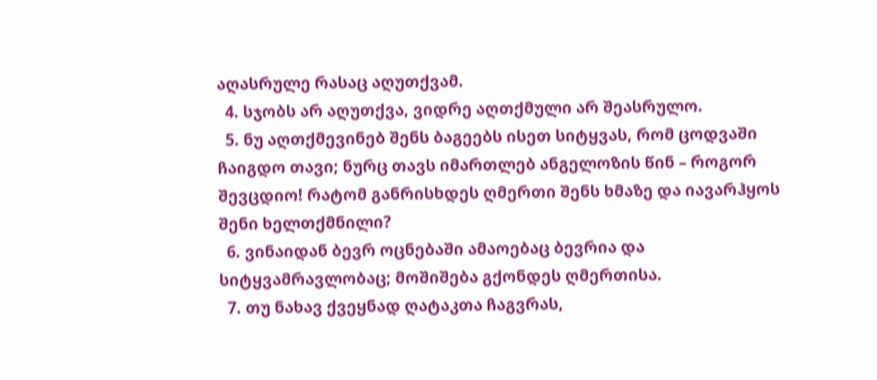აღასრულე რასაც აღუთქვამ.
  4. სჯობს არ აღუთქვა, ვიდრე აღთქმული არ შეასრულო.
  5. ნუ აღთქმევინებ შენს ბაგეებს ისეთ სიტყვას, რომ ცოდვაში ჩაიგდო თავი; ნურც თავს იმართლებ ანგელოზის წინ – როგორ შევცდიო! რატომ განრისხდეს ღმერთი შენს ხმაზე და იავარჰყოს შენი ხელთქმნილი?
  6. ვინაიდან ბევრ ოცნებაში ამაოებაც ბევრია და სიტყვამრავლობაც; მოშიშება გქონდეს ღმერთისა.
  7. თუ ნახავ ქვეყნად ღატაკთა ჩაგვრას,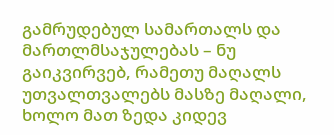გამრუდებულ სამართალს და მართლმსაჯულებას – ნუ გაიკვირვებ, რამეთუ მაღალს უთვალთვალებს მასზე მაღალი, ხოლო მათ ზედა კიდევ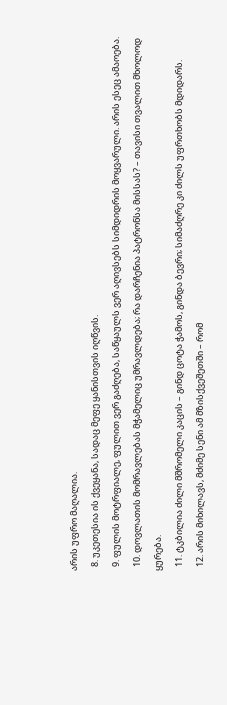არის უფრო მაღალია.
  8. უკეთესია ის ქვეყანა, სადაც მეფე ყანისთვის იღწვის.
  9. ფულის მოტრფიალე, ფულით ვერ გაძღება, საწყაულს ვერ აღივსებს სიმდიდრის მოყვარული. არის ესეც ამაოება.
  10. დოვლათის მომრავლებას მჭამელიც უმრავლდება; რა დარჩენია პატრონსა მისსას? – თავისი თვალით მხოლოდ ყურება.
  11. ტკბილია ძილი მშრომელი კაცის – გინდ ცოტა ჭამოს, გინდა ბევრი; სიმაძღრე კი ძილს უფრთხობს მდიდარს.
  12. არის მიხილავს, მძიმე სენი ამ მზისქვეშეთში – რომ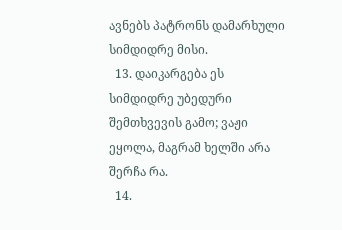ავნებს პატრონს დამარხული სიმდიდრე მისი.
  13. დაიკარგება ეს სიმდიდრე უბედური შემთხვევის გამო; ვაჟი ეყოლა, მაგრამ ხელში არა შერჩა რა.
  14.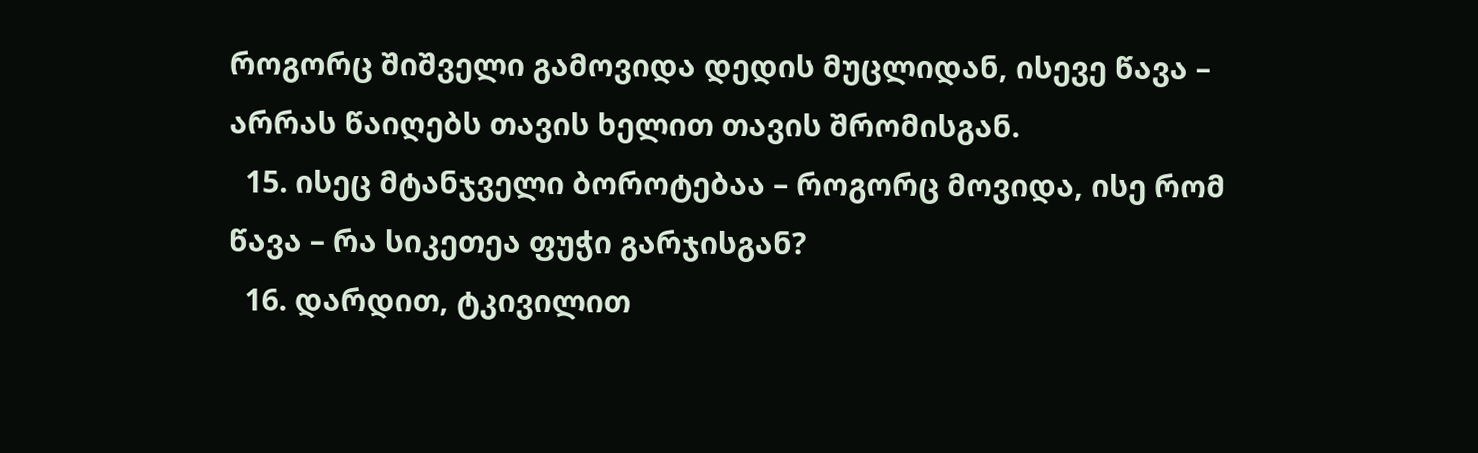როგორც შიშველი გამოვიდა დედის მუცლიდან, ისევე წავა – არრას წაიღებს თავის ხელით თავის შრომისგან.
  15. ისეც მტანჯველი ბოროტებაა – როგორც მოვიდა, ისე რომ წავა – რა სიკეთეა ფუჭი გარჯისგან?
  16. დარდით, ტკივილით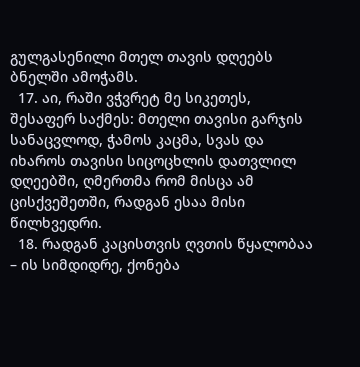გულგასენილი მთელ თავის დღეებს ბნელში ამოჭამს.
  17. აი, რაში ვჭვრეტ მე სიკეთეს, შესაფერ საქმეს: მთელი თავისი გარჯის სანაცვლოდ, ჭამოს კაცმა, სვას და იხაროს თავისი სიცოცხლის დათვლილ დღეებში, ღმერთმა რომ მისცა ამ ცისქვეშეთში, რადგან ესაა მისი წილხვედრი.
  18. რადგან კაცისთვის ღვთის წყალობაა – ის სიმდიდრე, ქონება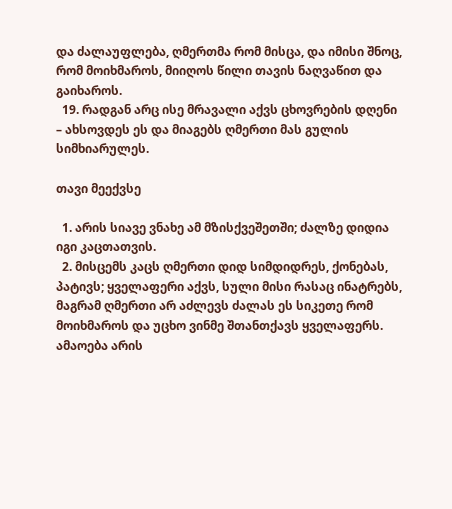და ძალაუფლება, ღმერთმა რომ მისცა, და იმისი შნოც, რომ მოიხმაროს, მიიღოს წილი თავის ნაღვაწით და გაიხაროს.
  19. რადგან არც ისე მრავალი აქვს ცხოვრების დღენი – ახსოვდეს ეს და მიაგებს ღმერთი მას გულის სიმხიარულეს.

თავი მეექვსე

  1. არის სიავე ვნახე ამ მზისქვეშეთში; ძალზე დიდია იგი კაცთათვის.
  2. მისცემს კაცს ღმერთი დიდ სიმდიდრეს, ქონებას, პატივს; ყველაფერი აქვს, სული მისი რასაც ინატრებს, მაგრამ ღმერთი არ აძლევს ძალას ეს სიკეთე რომ მოიხმაროს და უცხო ვინმე შთანთქავს ყველაფერს. ამაოება არის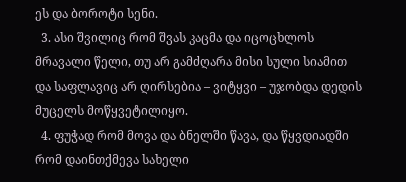ეს და ბოროტი სენი.
  3. ასი შვილიც რომ შვას კაცმა და იცოცხლოს მრავალი წელი, თუ არ გამძღარა მისი სული სიამით და საფლავიც არ ღირსებია – ვიტყვი – უჯობდა დედის მუცელს მოწყვეტილიყო.
  4. ფუჭად რომ მოვა და ბნელში წავა, და წყვდიადში რომ დაინთქმევა სახელი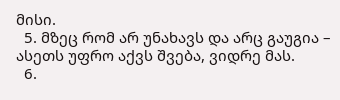მისი.
  5. მზეც რომ არ უნახავს და არც გაუგია – ასეთს უფრო აქვს შვება, ვიდრე მას.
  6.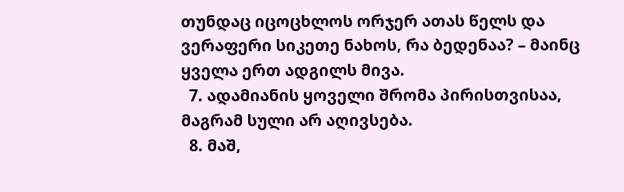თუნდაც იცოცხლოს ორჯერ ათას წელს და ვერაფერი სიკეთე ნახოს, რა ბედენაა? – მაინც ყველა ერთ ადგილს მივა.
  7. ადამიანის ყოველი შრომა პირისთვისაა, მაგრამ სული არ აღივსება.
  8. მაშ,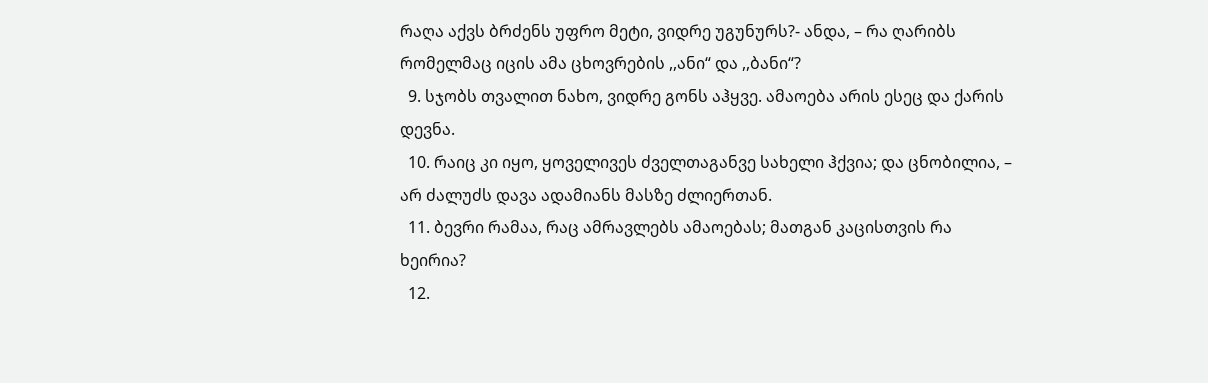რაღა აქვს ბრძენს უფრო მეტი, ვიდრე უგუნურს?- ანდა, – რა ღარიბს რომელმაც იცის ამა ცხოვრების ,,ანი“ და ,,ბანი“?
  9. სჯობს თვალით ნახო, ვიდრე გონს აჰყვე. ამაოება არის ესეც და ქარის დევნა.
  10. რაიც კი იყო, ყოველივეს ძველთაგანვე სახელი ჰქვია; და ცნობილია, – არ ძალუძს დავა ადამიანს მასზე ძლიერთან.
  11. ბევრი რამაა, რაც ამრავლებს ამაოებას; მათგან კაცისთვის რა ხეირია?
  12.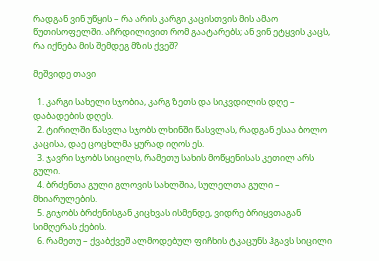რადგან ვინ უწყის – რა არის კარგი კაცისთვის მის ამაო წუთისოფელში. აჩრდილივით რომ გაატარებს; ან ვინ ეტყვის კაცს, რა იქნება მის შემდეგ მზის ქვეშ?

მეშვიდე თავი

  1. კარგი სახელი სჯობია, კარგ ზეთს და სიკვდილის დღე – დაბადების დღეს.
  2. ტირილში წასვლა სჯობს ლხინში წასვლას, რადგან ესაა ბოლო კაცისა, დაე ცოცხლმა ყურად იღოს ეს.
  3. ჯავრი სჯობს სიცილს, რამეთუ სახის მოწყენისას კეთილ არს გული.
  4. ბრძენთა გული გლოვის სახლშია, სულელთა გული – მხიარულების.
  5. გიჯობს ბრძენისგან კიცხვას ისმენდე, ვიდრე ბრიყვთაგან სიმღერას ქების.
  6. რამეთუ – ქვაბქვეშ ალმოდებულ ფიჩხის ტკაცუნს ჰგავს სიცილი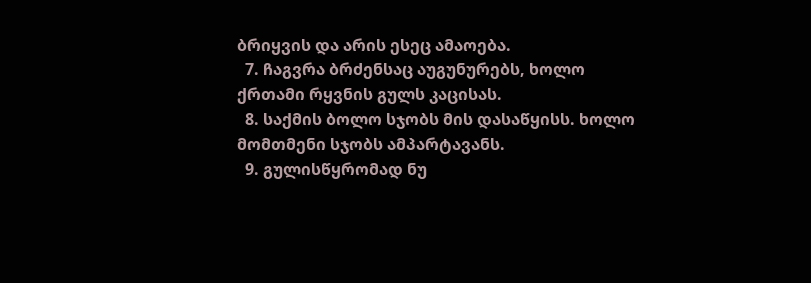ბრიყვის და არის ესეც ამაოება.
  7. ჩაგვრა ბრძენსაც აუგუნურებს, ხოლო ქრთამი რყვნის გულს კაცისას.
  8. საქმის ბოლო სჯობს მის დასაწყისს. ხოლო მომთმენი სჯობს ამპარტავანს.
  9. გულისწყრომად ნუ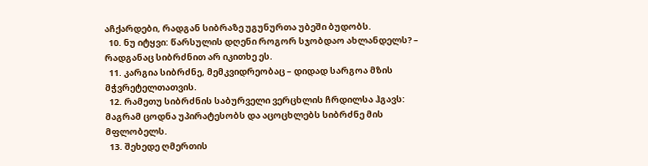აჩქარდები, რადგან სიბრაზე უგუნურთა უბეში ბუდობს.
  10. ნუ იტყვი: წარსულის დღენი როგორ სჯობდაო ახლანდელს? – რადგანაც სიბრძნით არ იკითხე ეს.
  11. კარგია სიბრძნე, მემკვიდრეობაც – დიდად სარგოა მზის მჭვრეტელთათვის.
  12. რამეთუ სიბრძნის საბურველი ვერცხლის ჩრდილსა ჰგავს: მაგრამ ცოდნა უპირატესობს და აცოცხლებს სიბრძნე მის მფლობელს.
  13. შეხედე ღმერთის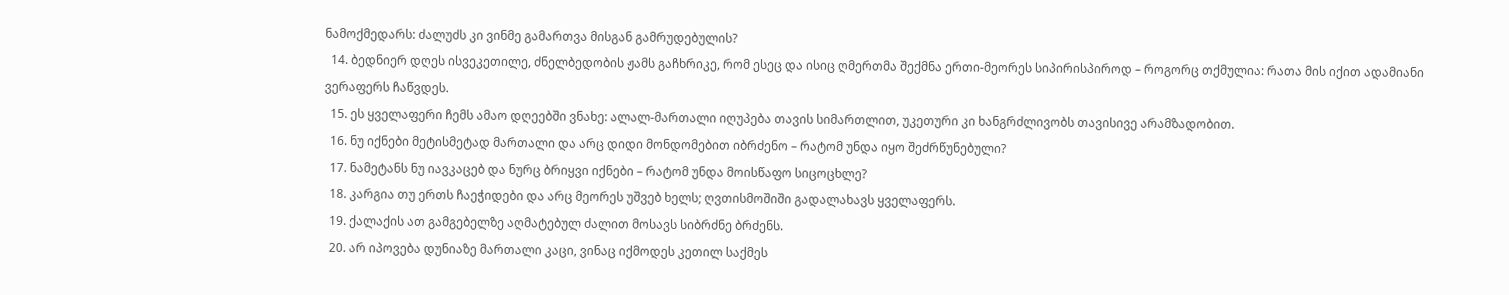ნამოქმედარს: ძალუძს კი ვინმე გამართვა მისგან გამრუდებულის?
  14. ბედნიერ დღეს ისვეკეთილე, ძნელბედობის ჟამს გაჩხრიკე, რომ ესეც და ისიც ღმერთმა შექმნა ერთი-მეორეს სიპირისპიროდ – როგორც თქმულია: რათა მის იქით ადამიანი ვერაფერს ჩაწვდეს.
  15. ეს ყველაფერი ჩემს ამაო დღეებში ვნახე: ალალ-მართალი იღუპება თავის სიმართლით, უკეთური კი ხანგრძლივობს თავისივე არამზადობით.
  16. ნუ იქნები მეტისმეტად მართალი და არც დიდი მონდომებით იბრძენო – რატომ უნდა იყო შეძრწუნებული?
  17. ნამეტანს ნუ იავკაცებ და ნურც ბრიყვი იქნები – რატომ უნდა მოისწაფო სიცოცხლე?
  18. კარგია თუ ერთს ჩაეჭიდები და არც მეორეს უშვებ ხელს; ღვთისმოშიში გადალახავს ყველაფერს.
  19. ქალაქის ათ გამგებელზე აღმატებულ ძალით მოსავს სიბრძნე ბრძენს.
  20. არ იპოვება დუნიაზე მართალი კაცი, ვინაც იქმოდეს კეთილ საქმეს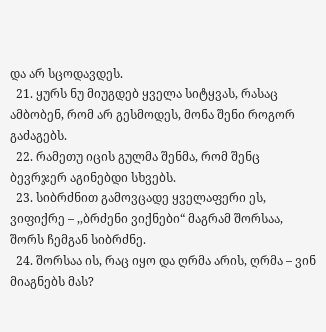და არ სცოდავდეს.
  21. ყურს ნუ მიუგდებ ყველა სიტყვას, რასაც ამბობენ, რომ არ გესმოდეს, მონა შენი როგორ გაძაგებს.
  22. რამეთუ იცის გულმა შენმა, რომ შენც ბევრჯერ აგინებდი სხვებს.
  23. სიბრძნით გამოვცადე ყველაფერი ეს, ვიფიქრე – ,,ბრძენი ვიქნები“ მაგრამ შორსაა, შორს ჩემგან სიბრძნე.
  24. შორსაა ის, რაც იყო და ღრმა არის, ღრმა – ვინ მიაგნებს მას?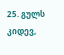25. გულს კიდევ,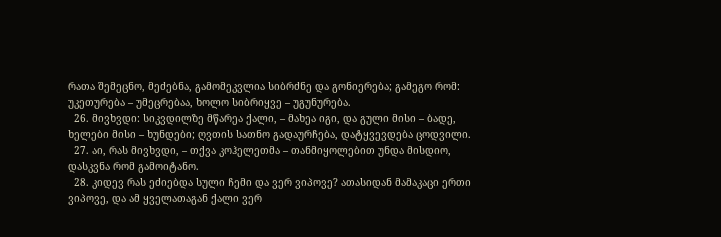რათა შემეცნო, მეძებნა, გამომეკვლია სიბრძნე და გონიერება; გამეგო რომ: უკეთურება – უმეცრებაა, ხოლო სიბრიყვე – უგუნურება.
  26. მივხვდი: სიკვდილზე მწარეა ქალი, – მახეა იგი, და გული მისი – ბადე, ხელები მისი – ხუნდები; ღვთის სათნო გადაურჩება, დატყვევდება ცოდვილი.
  27. აი, რას მივხვდი, – თქვა კოჰელეთმა – თანმიყოლებით უნდა მისდიო, დასკვნა რომ გამოიტანო.
  28. კიდევ რას ეძიებდა სული ჩემი და ვერ ვიპოვე? ათასიდან მამაკაცი ერთი ვიპოვე, და ამ ყველათაგან ქალი ვერ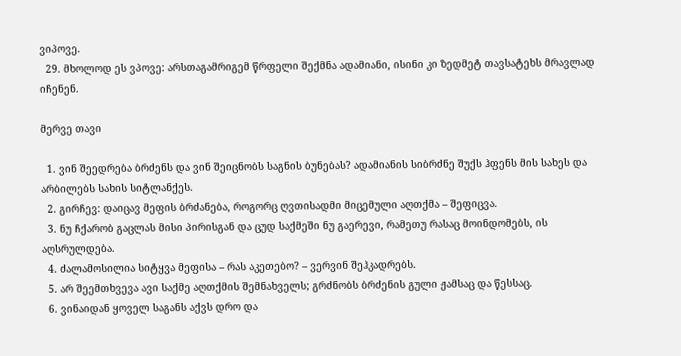ვიპოვე.
  29. მხოლოდ ეს ვპოვე: არსთაგამრიგემ წრფელი შექმნა ადამიანი, ისინი კი ზედმეტ თავსატეხს მრავლად იჩენენ.

მერვე თავი

  1. ვინ შეედრება ბრძენს და ვინ შეიცნობს საგნის ბუნებას? ადამიანის სიბრძნე შუქს ჰფენს მის სახეს და არბილებს სახის სიტლანქეს.
  2. გირჩევ: დაიცავ მეფის ბრძანება, როგორც ღვთისადმი მიცემული აღთქმა – შეფიცვა.
  3. ნუ ჩქარობ გაცლას მისი პირისგან და ცუდ საქმეში ნუ გაერევი, რამეთუ რასაც მოინდომებს, ის აღსრულდება.
  4. ძალამოსილია სიტყვა მეფისა – რას აკეთებო? – ვერვინ შეჰკადრებს.
  5. არ შეემთხვევა ავი საქმე აღთქმის შემნახველს; გრძნობს ბრძენის გული ჟამსაც და წესსაც.
  6. ვინაიდან ყოველ საგანს აქვს დრო და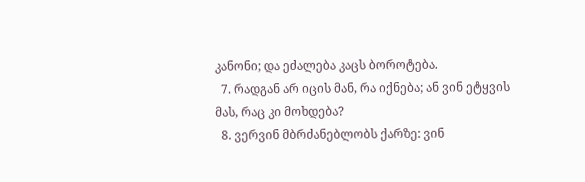კანონი; და ეძალება კაცს ბოროტება.
  7. რადგან არ იცის მან, რა იქნება; ან ვინ ეტყვის მას, რაც კი მოხდება?
  8. ვერვინ მბრძანებლობს ქარზე: ვინ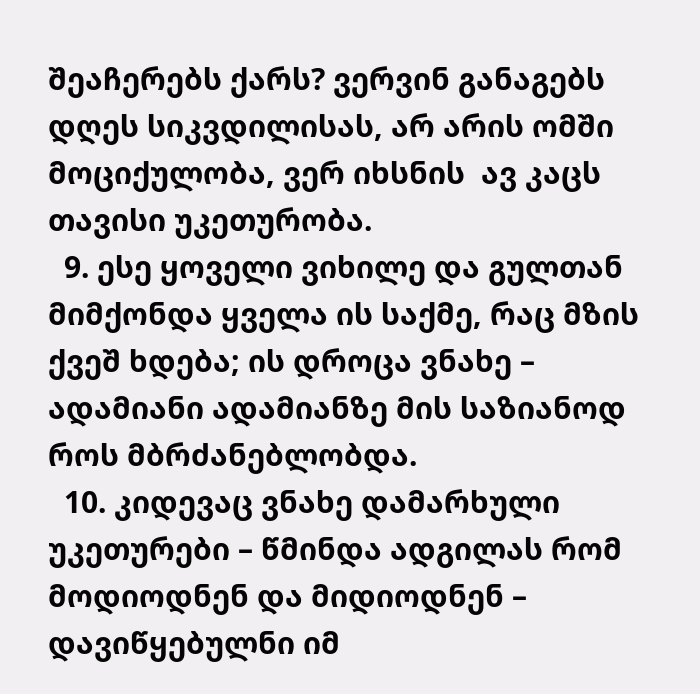შეაჩერებს ქარს? ვერვინ განაგებს დღეს სიკვდილისას, არ არის ომში მოციქულობა, ვერ იხსნის  ავ კაცს თავისი უკეთურობა.
  9. ესე ყოველი ვიხილე და გულთან მიმქონდა ყველა ის საქმე, რაც მზის ქვეშ ხდება; ის დროცა ვნახე – ადამიანი ადამიანზე მის საზიანოდ როს მბრძანებლობდა.
  10. კიდევაც ვნახე დამარხული უკეთურები – წმინდა ადგილას რომ მოდიოდნენ და მიდიოდნენ – დავიწყებულნი იმ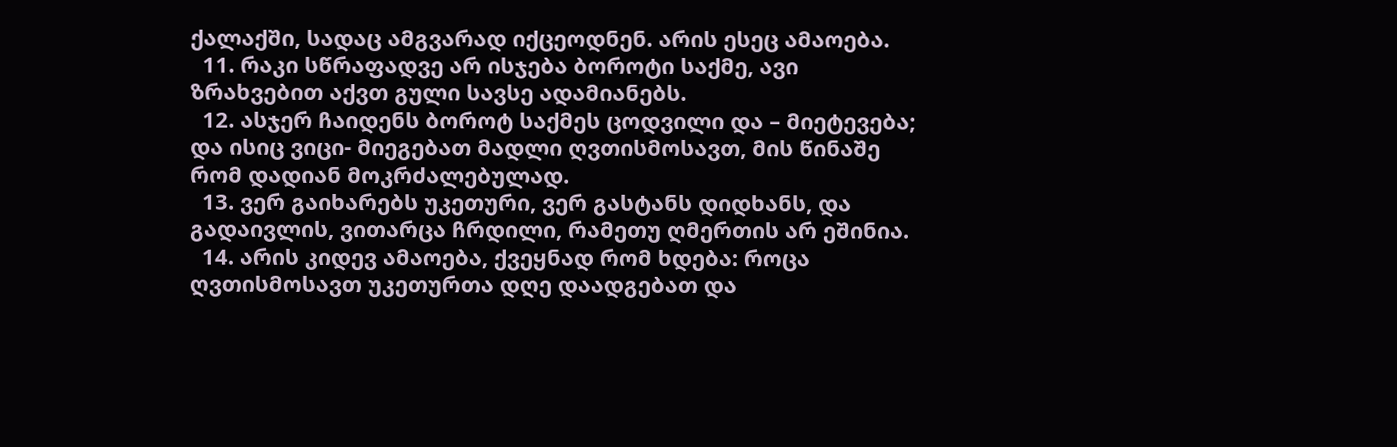ქალაქში, სადაც ამგვარად იქცეოდნენ. არის ესეც ამაოება.
  11. რაკი სწრაფადვე არ ისჯება ბოროტი საქმე, ავი ზრახვებით აქვთ გული სავსე ადამიანებს.
  12. ასჯერ ჩაიდენს ბოროტ საქმეს ცოდვილი და – მიეტევება; და ისიც ვიცი- მიეგებათ მადლი ღვთისმოსავთ, მის წინაშე რომ დადიან მოკრძალებულად.
  13. ვერ გაიხარებს უკეთური, ვერ გასტანს დიდხანს, და გადაივლის, ვითარცა ჩრდილი, რამეთუ ღმერთის არ ეშინია.
  14. არის კიდევ ამაოება, ქვეყნად რომ ხდება: როცა ღვთისმოსავთ უკეთურთა დღე დაადგებათ და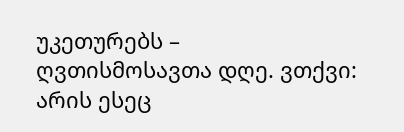უკეთურებს – ღვთისმოსავთა დღე. ვთქვი: არის ესეც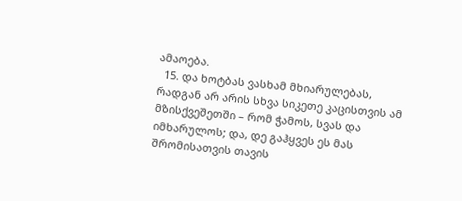ამაოება.
  15. და ხოტბას ვასხამ მხიარულებას, რადგან არ არის სხვა სიკეთე კაცისთვის ამ მზისქვეშეთში – რომ ჭამოს, სვას და იმხარულოს; და, დე გაჰყვეს ეს მას შრომისათვის თავის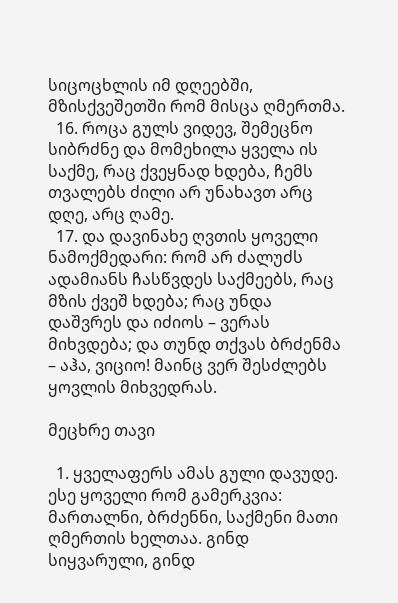სიცოცხლის იმ დღეებში, მზისქვეშეთში რომ მისცა ღმერთმა.
  16. როცა გულს ვიდევ, შემეცნო სიბრძნე და მომეხილა ყველა ის საქმე, რაც ქვეყნად ხდება, ჩემს თვალებს ძილი არ უნახავთ არც დღე, არც ღამე.
  17. და დავინახე ღვთის ყოველი ნამოქმედარი: რომ არ ძალუძს ადამიანს ჩასწვდეს საქმეებს, რაც მზის ქვეშ ხდება; რაც უნდა დაშვრეს და იძიოს – ვერას მიხვდება; და თუნდ თქვას ბრძენმა  – აჰა, ვიციო! მაინც ვერ შესძლებს ყოვლის მიხვედრას.

მეცხრე თავი

  1. ყველაფერს ამას გული დავუდე. ესე ყოველი რომ გამერკვია: მართალნი, ბრძენნი, საქმენი მათი ღმერთის ხელთაა. გინდ სიყვარული, გინდ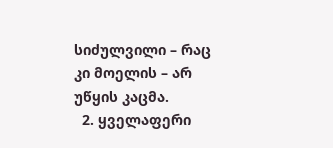სიძულვილი – რაც კი მოელის – არ უწყის კაცმა.
  2. ყველაფერი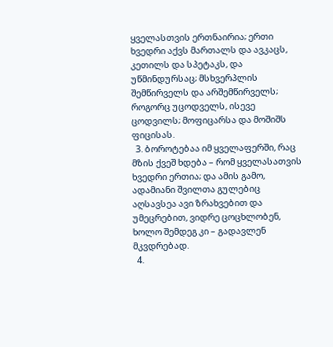ყველასთვის ერთნაირია; ერთი ხვედრი აქვს მართალს და ავკაცს, კეთილს და სპეტაკს, და უწმინდურსაც; მსხვერპლის შემწირველს და არშემწირველს; როგორც უცოდველს, ისევე ცოდვილს; მოფიცარსა და მოშიშს ფიცისას.
  3. ბოროტებაა იმ ყველაფერში, რაც მზის ქვეშ ხდება – რომ ყველასათვის ხვედრი ერთია; და ამის გამო, ადამიანი შვილთა გულებიც აღსავსეა ავი ზრახვებით და უმეცრებით, ვიდრე ცოცხლობენ, ხოლო შემდეგ კი – გადავლენ მკვდრებად.
  4.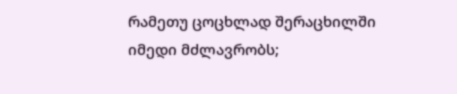რამეთუ ცოცხლად შერაცხილში იმედი მძლავრობს;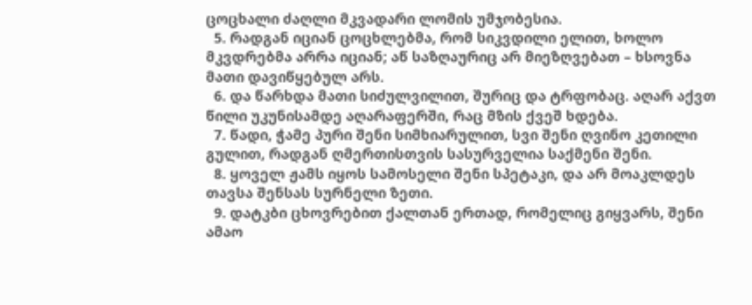ცოცხალი ძაღლი მკვადარი ლომის უმჯობესია.
  5. რადგან იციან ცოცხლებმა, რომ სიკვდილი ელით, ხოლო მკვდრებმა არრა იციან; აწ საზღაურიც არ მიეზღვებათ – ხსოვნა მათი დავიწყებულ არს.
  6. და წარხდა მათი სიძულვილით, შურიც და ტრფობაც. აღარ აქვთ წილი უკუნისამდე აღარაფერში, რაც მზის ქვეშ ხდება.
  7. წადი, ჭამე პური შენი სიმხიარულით, სვი შენი ღვინო კეთილი გულით, რადგან ღმერთისთვის სასურველია საქმენი შენი.
  8. ყოველ ჟამს იყოს სამოსელი შენი სპეტაკი, და არ მოაკლდეს თავსა შენსას სურნელი ზეთი.
  9. დატკბი ცხოვრებით ქალთან ერთად, რომელიც გიყვარს, შენი ამაო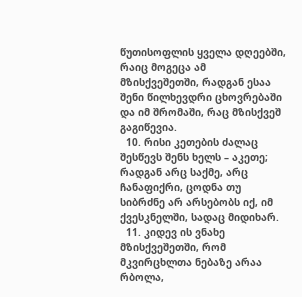წუთისოფლის ყველა დღეებში, რაიც მოგეცა ამ მზისქვეშეთში, რადგან ესაა შენი წილხევდრი ცხოვრებაში და იმ შრომაში, რაც მზისქვეშ გაგიწევია.
  10. რისი კეთების ძალაც შესწევს შენს ხელს – აკეთე; რადგან არც საქმე, არც ჩანაფიქრი, ცოდნა თუ სიბრძნე არ არსებობს იქ, იმ ქვესკნელში, სადაც მიდიხარ.
  11. კიდევ ის ვნახე მზისქვეშეთში, რომ მკვირცხლთა ნებაზე არაა რბოლა,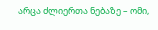არცა ძლიერთა ნებაზე – ომი,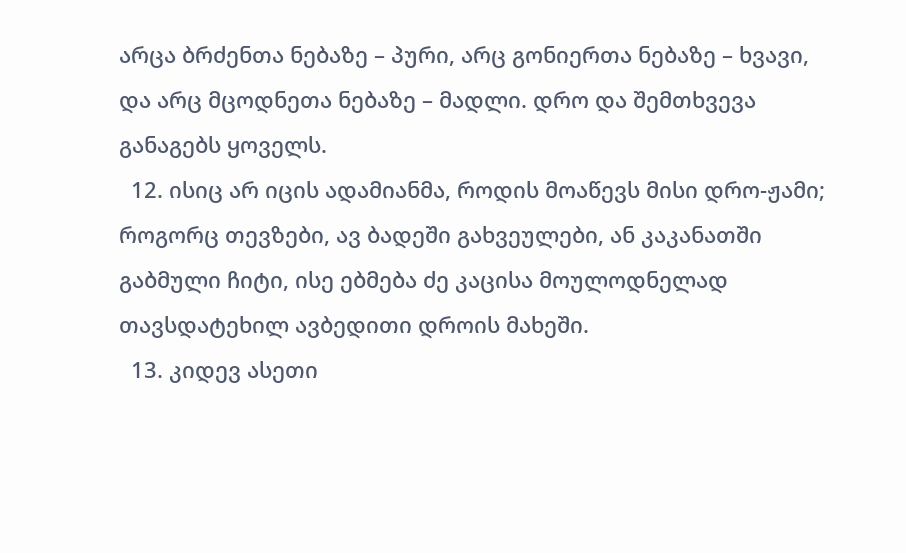არცა ბრძენთა ნებაზე – პური, არც გონიერთა ნებაზე – ხვავი, და არც მცოდნეთა ნებაზე – მადლი. დრო და შემთხვევა განაგებს ყოველს.
  12. ისიც არ იცის ადამიანმა, როდის მოაწევს მისი დრო-ჟამი; როგორც თევზები, ავ ბადეში გახვეულები, ან კაკანათში გაბმული ჩიტი, ისე ებმება ძე კაცისა მოულოდნელად თავსდატეხილ ავბედითი დროის მახეში.
  13. კიდევ ასეთი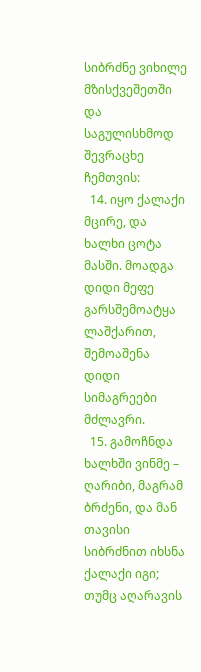სიბრძნე ვიხილე მზისქვეშეთში და საგულისხმოდ შევრაცხე ჩემთვის:
  14. იყო ქალაქი მცირე, და ხალხი ცოტა მასში. მოადგა დიდი მეფე გარსშემოატყა ლაშქარით, შემოაშენა დიდი სიმაგრეები მძლავრი.
  15. გამოჩნდა ხალხში ვინმე – ღარიბი, მაგრამ ბრძენი, და მან თავისი სიბრძნით იხსნა ქალაქი იგი; თუმც აღარავის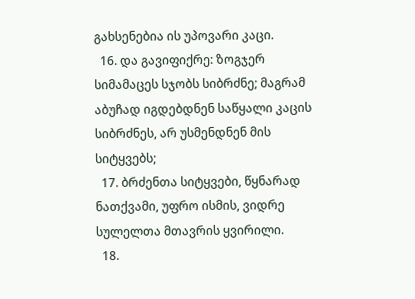გახსენებია ის უპოვარი კაცი.
  16. და გავიფიქრე: ზოგჯერ სიმამაცეს სჯობს სიბრძნე; მაგრამ აბუჩად იგდებდნენ საწყალი კაცის სიბრძნეს, არ უსმენდნენ მის სიტყვებს;
  17. ბრძენთა სიტყვები, წყნარად ნათქვამი, უფრო ისმის, ვიდრე სულელთა მთავრის ყვირილი.
  18.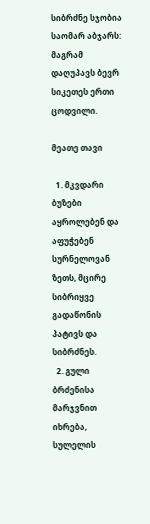სიბრძნე სჯობია საომარ აბჯარს: მაგრამ დაღუპავს ბევრ სიკეთეს ერთი ცოდვილი.

მეათე თავი

  1. მკვდარი ბუზები აყროლებენ და აფუჭებენ სურნელოვან ზეთს, მცირე სიბრიყვე გადაწონის პატივს და სიბრძნეს.
  2. გული ბრძენისა მარჯვნით იხრება, სულელის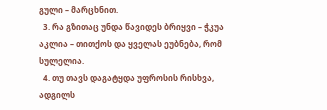გული – მარცხნით.
  3. რა გზითაც უნდა წავიდეს ბრიყვი – ჭკუა აკლია – თითქოს და ყველას ეუბნება, რომ სულელია.
  4. თუ თავს დაგატყდა უფროსის რისხვა, ადგილს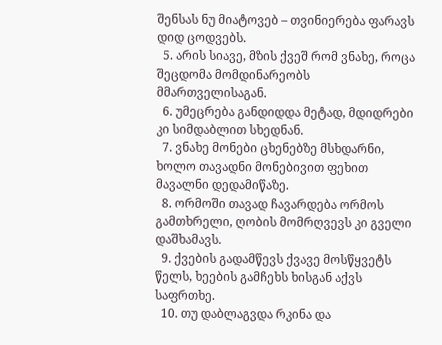შენსას ნუ მიატოვებ – თვინიერება ფარავს დიდ ცოდვებს.
  5. არის სიავე, მზის ქვეშ რომ ვნახე, როცა შეცდომა მომდინარეობს მმართველისაგან.
  6. უმეცრება განდიდდა მეტად, მდიდრები კი სიმდაბლით სხედნან.
  7. ვნახე მონები ცხენებზე მსხდარნი, ხოლო თავადნი მონებივით ფეხით მავალნი დედამიწაზე.
  8. ორმოში თავად ჩავარდება ორმოს გამთხრელი, ღობის მომრღვევს კი გველი დაშხამავს.
  9. ქვების გადამწევს ქვავე მოსწყვეტს წელს, ხეების გამჩეხს ხისგან აქვს საფრთხე.
  10. თუ დაბლაგვდა რკინა და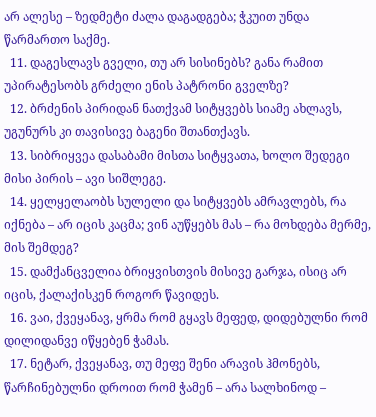არ ალესე – ზედმეტი ძალა დაგადგება; ჭკუით უნდა წარმართო საქმე.
  11. დაგესლავს გველი, თუ არ სისინებს? განა რამით უპირატესობს გრძელი ენის პატრონი გველზე?
  12. ბრძენის პირიდან ნათქვამ სიტყვებს სიამე ახლავს, უგუნურს კი თავისივე ბაგენი შთანთქავს.
  13. სიბრიყვეა დასაბამი მისთა სიტყვათა, ხოლო შედეგი მისი პირის – ავი სიშლეგე.
  14. ყელყელაობს სულელი და სიტყვებს ამრავლებს, რა იქნება – არ იცის კაცმა; ვინ აუწყებს მას – რა მოხდება მერმე, მის შემდეგ?
  15. დამქანცველია ბრიყვისთვის მისივე გარჯა, ისიც არ იცის, ქალაქისკენ როგორ წავიდეს.
  16. ვაი, ქვეყანავ, ყრმა რომ გყავს მეფედ, დიდებულნი რომ დილიდანვე იწყებენ ჭამას.
  17. ნეტარ, ქვეყანავ, თუ მეფე შენი არავის ჰმონებს, წარჩინებულნი დროით რომ ჭამენ – არა სალხინოდ –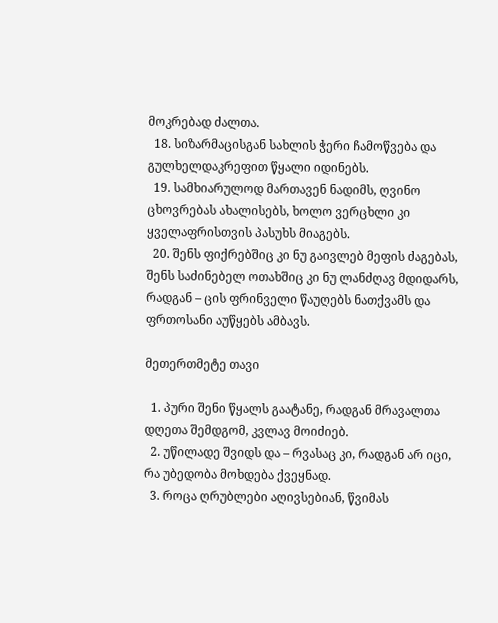მოკრებად ძალთა.
  18. სიზარმაცისგან სახლის ჭერი ჩამოწვება და გულხელდაკრეფით წყალი იდინებს.
  19. სამხიარულოდ მართავენ ნადიმს, ღვინო ცხოვრებას ახალისებს, ხოლო ვერცხლი კი ყველაფრისთვის პასუხს მიაგებს.
  20. შენს ფიქრებშიც კი ნუ გაივლებ მეფის ძაგებას, შენს საძინებელ ოთახშიც კი ნუ ლანძღავ მდიდარს, რადგან – ცის ფრინველი წაუღებს ნათქვამს და ფრთოსანი აუწყებს ამბავს.

მეთერთმეტე თავი

  1. პური შენი წყალს გაატანე, რადგან მრავალთა დღეთა შემდგომ, კვლავ მოიძიებ.
  2. უწილადე შვიდს და – რვასაც კი, რადგან არ იცი, რა უბედობა მოხდება ქვეყნად.
  3. როცა ღრუბლები აღივსებიან, წვიმას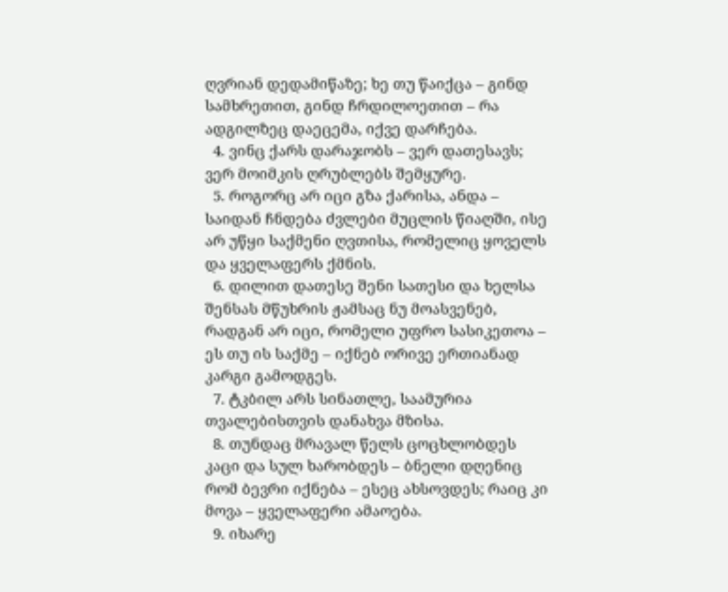ღვრიან დედამიწაზე; ხე თუ წაიქცა – გინდ სამხრეთით, გინდ ჩრდილოეთით – რა ადგილზეც დაეცემა, იქვე დარჩება.
  4. ვინც ქარს დარაჯობს – ვერ დათესავს; ვერ მოიმკის ღრუბლებს შემყურე.
  5. როგორც არ იცი გზა ქარისა, ანდა – საიდან ჩნდება ძვლები მუცლის წიაღში, ისე  არ უწყი საქმენი ღვთისა, რომელიც ყოველს და ყველაფერს ქმნის.
  6. დილით დათესე შენი სათესი და ხელსა შენსას მწუხრის ჟამსაც ნუ მოასვენებ, რადგან არ იცი, რომელი უფრო სასიკეთოა – ეს თუ ის საქმე – იქნებ ორივე ერთიანად კარგი გამოდგეს.
  7. ტკბილ არს სინათლე, საამურია თვალებისთვის დანახვა მზისა.
  8. თუნდაც მრავალ წელს ცოცხლობდეს კაცი და სულ ხარობდეს – ბნელი დღენიც რომ ბევრი იქნება – ესეც ახსოვდეს; რაიც კი მოვა – ყველაფერი ამაოება.
  9. იხარე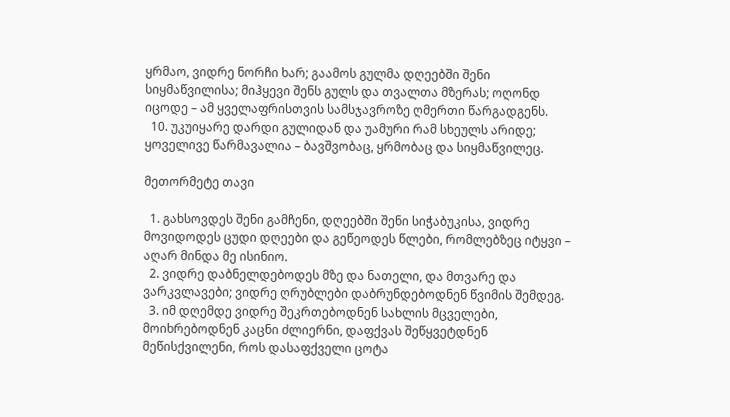ყრმაო, ვიდრე ნორჩი ხარ; გაამოს გულმა დღეებში შენი სიყმაწვილისა; მიჰყევი შენს გულს და თვალთა მზერას; ოღონდ იცოდე – ამ ყველაფრისთვის სამსჯავროზე ღმერთი წარგადგენს.
  10. უკუიყარე დარდი გულიდან და უამური რამ სხეულს არიდე; ყოველივე წარმავალია – ბავშვობაც, ყრმობაც და სიყმაწვილეც.

მეთორმეტე თავი

  1. გახსოვდეს შენი გამჩენი, დღეებში შენი სიჭაბუკისა, ვიდრე მოვიდოდეს ცუდი დღეები და გეწეოდეს წლები, რომლებზეც იტყვი – აღარ მინდა მე ისინიო.
  2. ვიდრე დაბნელდებოდეს მზე და ნათელი, და მთვარე და ვარკვლავები; ვიდრე ღრუბლები დაბრუნდებოდნენ წვიმის შემდეგ.
  3. იმ დღემდე ვიდრე შეკრთებოდნენ სახლის მცველები, მოიხრებოდნენ კაცნი ძლიერნი, დაფქვას შეწყვეტდნენ მეწისქვილენი, როს დასაფქველი ცოტა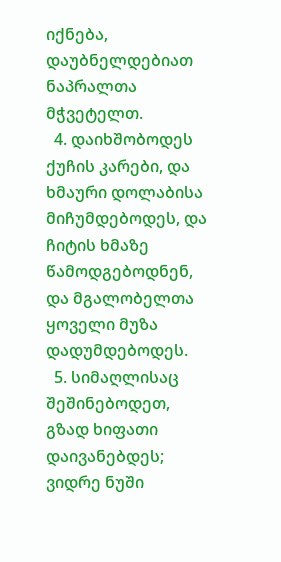იქნება, დაუბნელდებიათ ნაპრალთა მჭვეტელთ.
  4. დაიხშობოდეს ქუჩის კარები, და ხმაური დოლაბისა მიჩუმდებოდეს, და ჩიტის ხმაზე წამოდგებოდნენ, და მგალობელთა ყოველი მუზა დადუმდებოდეს.
  5. სიმაღლისაც შეშინებოდეთ, გზად ხიფათი დაივანებდეს; ვიდრე ნუში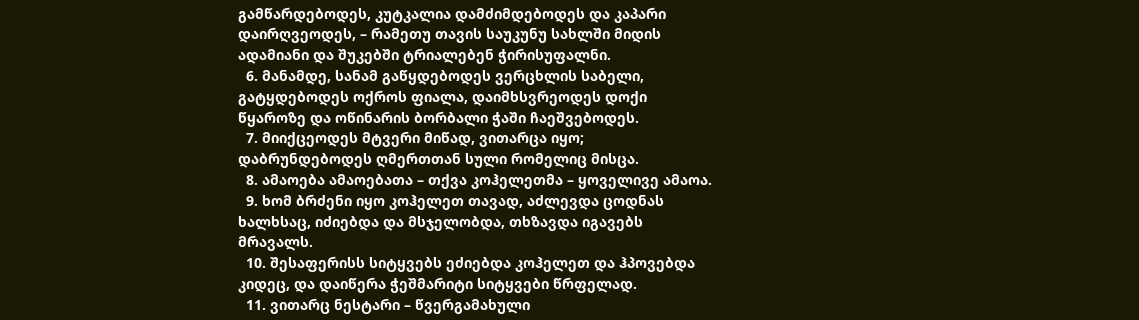გამწარდებოდეს, კუტკალია დამძიმდებოდეს და კაპარი დაირღვეოდეს, – რამეთუ თავის საუკუნუ სახლში მიდის ადამიანი და შუკებში ტრიალებენ ჭირისუფალნი.
  6. მანამდე, სანამ გაწყდებოდეს ვერცხლის საბელი, გატყდებოდეს ოქროს ფიალა, დაიმხსვრეოდეს დოქი წყაროზე და ოწინარის ბორბალი ჭაში ჩაეშვებოდეს.
  7. მიიქცეოდეს მტვერი მიწად, ვითარცა იყო; დაბრუნდებოდეს ღმერთთან სული რომელიც მისცა.
  8. ამაოება ამაოებათა – თქვა კოჰელეთმა – ყოველივე ამაოა.
  9. ხომ ბრძენი იყო კოჰელეთ თავად, აძლევდა ცოდნას ხალხსაც, იძიებდა და მსჯელობდა, თხზავდა იგავებს მრავალს.
  10. შესაფერისს სიტყვებს ეძიებდა კოჰელეთ და ჰპოვებდა კიდეც, და დაიწერა ჭეშმარიტი სიტყვები წრფელად.
  11. ვითარც ნესტარი – წვერგამახული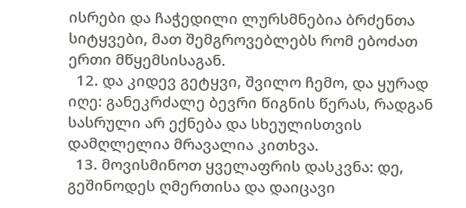ისრები და ჩაჭედილი ლურსმნებია ბრძენთა სიტყვები, მათ შემგროვებლებს რომ ებოძათ ერთი მწყემსისაგან.
  12. და კიდევ გეტყვი, შვილო ჩემო, და ყურად იღე: განეკრძალე ბევრი წიგნის წერას, რადგან სასრული არ ექნება და სხეულისთვის დამღლელია მრავალია კითხვა.
  13. მოვისმინოთ ყველაფრის დასკვნა: დე, გეშინოდეს ღმერთისა და დაიცავი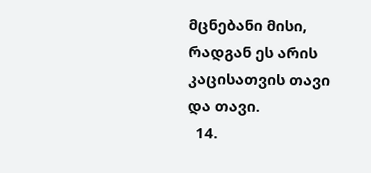მცნებანი მისი, რადგან ეს არის კაცისათვის თავი და თავი.
  14.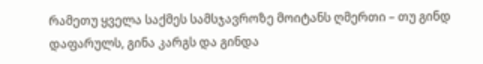რამეთუ ყველა საქმეს სამსჯავროზე მოიტანს ღმერთი – თუ გინდ დაფარულს, გინა კარგს და გინდა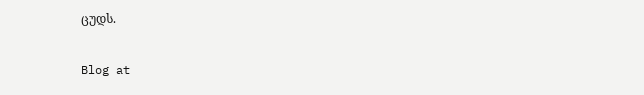ცუდს.

Blog at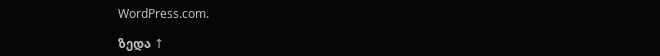WordPress.com.

ზედა ↑